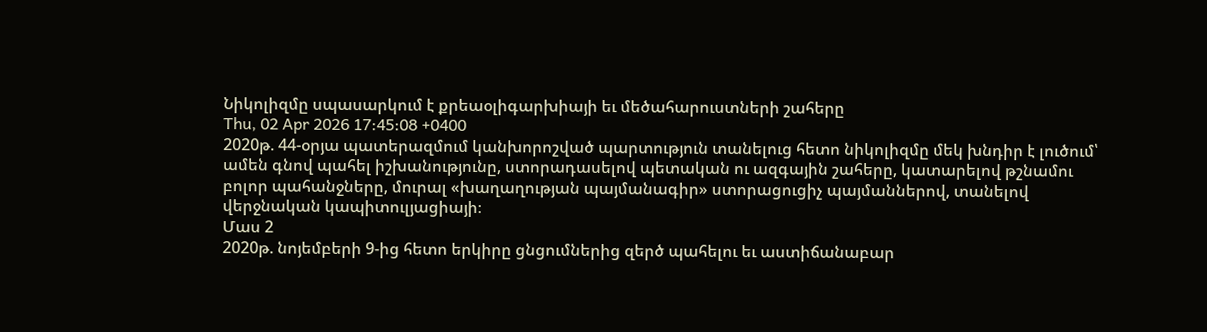Նիկոլիզմը սպասարկում է քրեաօլիգարխիայի եւ մեծահարուստների շահերը
Thu, 02 Apr 2026 17:45:08 +0400
2020թ. 44-օրյա պատերազմում կանխորոշված պարտություն տանելուց հետո նիկոլիզմը մեկ խնդիր է լուծում՝ ամեն գնով պահել իշխանությունը, ստորադասելով պետական ու ազգային շահերը, կատարելով թշնամու բոլոր պահանջները, մուրալ «խաղաղության պայմանագիր» ստորացուցիչ պայմաններով, տանելով վերջնական կապիտուլյացիայի։
Մաս 2
2020թ. նոյեմբերի 9-ից հետո երկիրը ցնցումներից զերծ պահելու եւ աստիճանաբար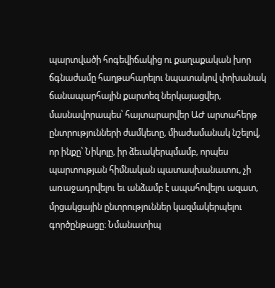պարտվածի հոգեվիճակից ու քաղաքական խոր ճգնաժամը հաղթահարելու նպատակով փոխանակ ճանապարհային քարտեզ ներկայացվեր, մասնավորապես՝ հայտարարվեր ԱԺ արտահերթ ընտրությունների ժամկետը, միաժամանակ նշելով, որ ինքը՝ Նիկոլը, իր ձեւակերպմամբ, որպես պարտության հիմնական պատասխանատու, չի առաջադրվելու եւ անձամբ է ապահովելու ազատ, մրցակցային ընտրություններ կազմակերպելու գործընթացը։ Նմանատիպ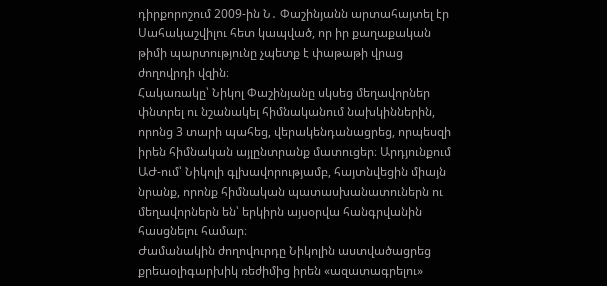դիրքորոշում 2009-ին Ն․ Փաշինյանն արտահայտել էր Սահակաշվիլու հետ կապված, որ իր քաղաքական թիմի պարտությունը չպետք է փաթաթի վրաց ժողովրդի վզին։
Հակառակը՝ Նիկոլ Փաշինյանը սկսեց մեղավորներ փնտրել ու նշանակել հիմնականում նախկիններին, որոնց 3 տարի պահեց, վերակենդանացրեց, որպեսզի իրեն հիմնական այլընտրանք մատուցեր։ Արդյունքում ԱԺ-ում՝ Նիկոլի գլխավորությամբ, հայտնվեցին միայն նրանք, որոնք հիմնական պատասխանատուներն ու մեղավորներն են՝ երկիրն այսօրվա հանգրվանին հասցնելու համար։
Ժամանակին ժողովուրդը Նիկոլին աստվածացրեց քրեաօլիգարխիկ ռեժիմից իրեն «ազատագրելու»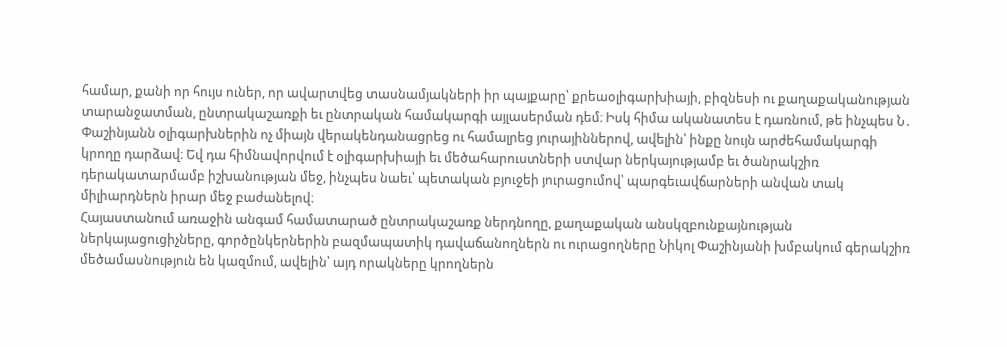համար, քանի որ հույս ուներ, որ ավարտվեց տասնամյակների իր պայքարը՝ քրեաօլիգարխիայի, բիզնեսի ու քաղաքականության տարանջատման, ընտրակաշառքի եւ ընտրական համակարգի այլասերման դեմ։ Իսկ հիմա ականատես է դառնում, թե ինչպես Ն․ Փաշինյանն օլիգարխներին ոչ միայն վերակենդանացրեց ու համալրեց յուրայիններով, ավելին՝ ինքը նույն արժեհամակարգի կրողը դարձավ։ Եվ դա հիմնավորվում է օլիգարխիայի եւ մեծահարուստների ստվար ներկայությամբ եւ ծանրակշիռ դերակատարմամբ իշխանության մեջ, ինչպես նաեւ՝ պետական բյուջեի յուրացումով՝ պարգեւավճարների անվան տակ միլիարդներն իրար մեջ բաժանելով։
Հայաստանում առաջին անգամ համատարած ընտրակաշառք ներդնողը, քաղաքական անսկզբունքայնության ներկայացուցիչները, գործընկերներին բազմապատիկ դավաճանողներն ու ուրացողները Նիկոլ Փաշինյանի խմբակում գերակշիռ մեծամասնություն են կազմում, ավելին՝ այդ որակները կրողներն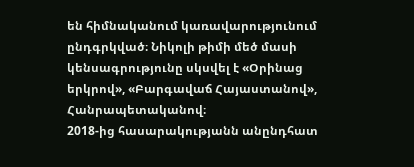են հիմնականում կառավարությունում ընդգրկված։ Նիկոլի թիմի մեծ մասի կենսագրությունը սկսվել է «Օրինաց երկրով», «Բարգավաճ Հայաստանով», Հանրապետականով։
2018-ից հասարակությանն անընդհատ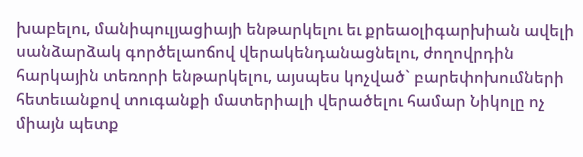խաբելու, մանիպուլյացիայի ենթարկելու եւ քրեաօլիգարխիան ավելի սանձարձակ գործելաոճով վերակենդանացնելու, ժողովրդին հարկային տեռորի ենթարկելու, այսպես կոչված` բարեփոխումների հետեւանքով տուգանքի մատերիալի վերածելու համար Նիկոլը ոչ միայն պետք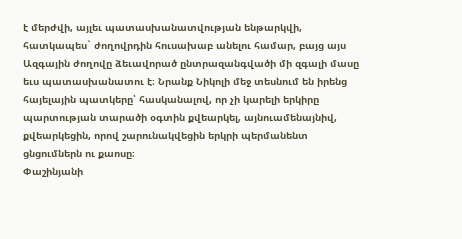է մերժվի, այլեւ պատասխանատվության ենթարկվի, հատկապես` ժողովրդին հուսախաբ անելու համար, բայց այս Ազգային ժողովը ձեւավորած ընտրազանգվածի մի զգալի մասը եւս պատասխանատու է։ Նրանք Նիկոլի մեջ տեսնում են իրենց հայելային պատկերը՝ հասկանալով, որ չի կարելի երկիրը պարտության տարածի օգտին քվեարկել, այնուամենայնիվ, քվեարկեցին, որով շարունակվեցին երկրի պերմանենտ ցնցումներն ու քաոսը։
Փաշինյանի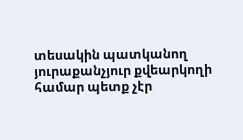տեսակին պատկանող յուրաքանչյուր քվեարկողի համար պետք չէր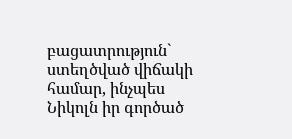բացատրություն` ստեղծված վիճակի համար, ինչպես Նիկոլն իր գործած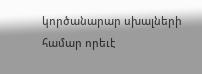կործանարար սխալների համար որեւէ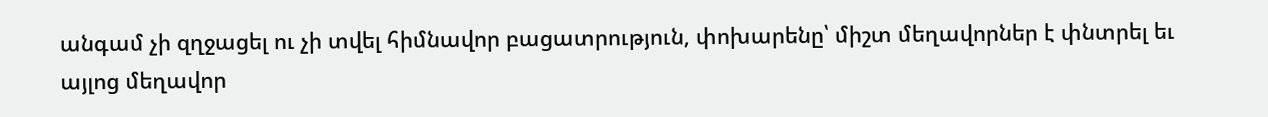անգամ չի զղջացել ու չի տվել հիմնավոր բացատրություն, փոխարենը՝ միշտ մեղավորներ է փնտրել եւ այլոց մեղավոր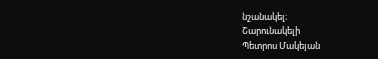նշանակել։
Շարունակելի
Պետրոս Մակեյան